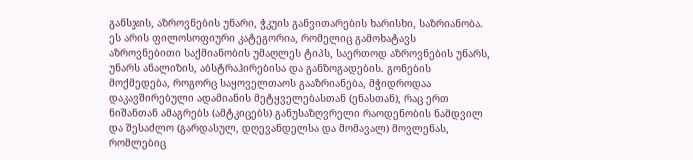განსჯის, აზროვნების უნარი, ჭკუის განვითარების ხარისხი, საზრიანობა. ეს არის ფილოსოფიური კატეგორია, რომელიც გამოხატავს აზროვნებითი საქმიანობის უმაღლეს ტიპს, საერთოდ აზროვნების უნარს, უნარს ანალიზის, აბსტრაჰირებისა და განზოგადების. გონების მოქმედება, როგორც საყოველთაოს გააზრიანება, მჭიდროდაა დაკავშირებული ადამიანის მეტყველებასთან (ენასთან), რაც ერთ ნიშანთან ამაგრებს (ამტკიცებს) განუსაზღვრელი რაოდენობის ნამდვილ და შესაძლო (გარდასულ, დღევანდელსა და მომავალ) მოვლენას, რომლებიც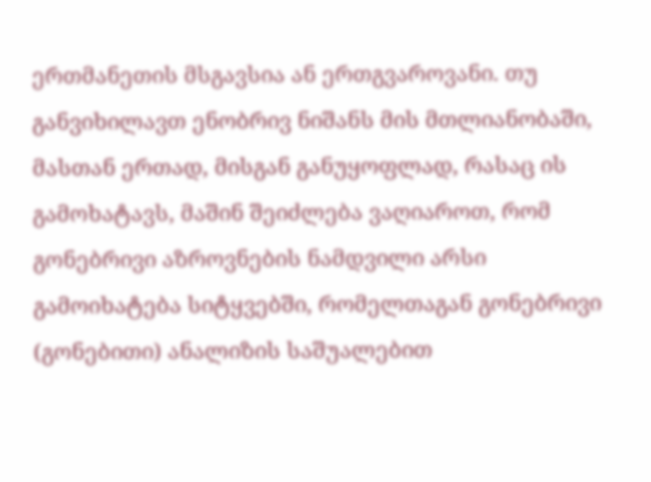ერთმანეთის მსგავსია ან ერთგვაროვანი. თუ განვიხილავთ ენობრივ ნიშანს მის მთლიანობაში, მასთან ერთად, მისგან განუყოფლად, რასაც ის გამოხატავს, მაშინ შეიძლება ვაღიაროთ, რომ გონებრივი აზროვნების ნამდვილი არსი გამოიხატება სიტყვებში, რომელთაგან გონებრივი (გონებითი) ანალიზის საშუალებით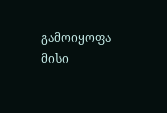გამოიყოფა მისი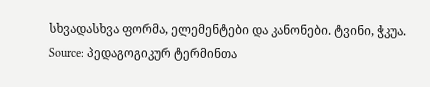სხვადასხვა ფორმა, ელემენტები და კანონები. ტვინი, ჭკუა.
Source: პედაგოგიკურ ტერმინთა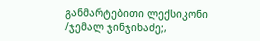განმარტებითი ლექსიკონი /ჯემალ ჯინჯიხაძე;,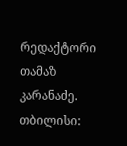რედაქტორი თამაზ კარანაძე. თბილისი: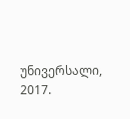უნივერსალი, 2017.